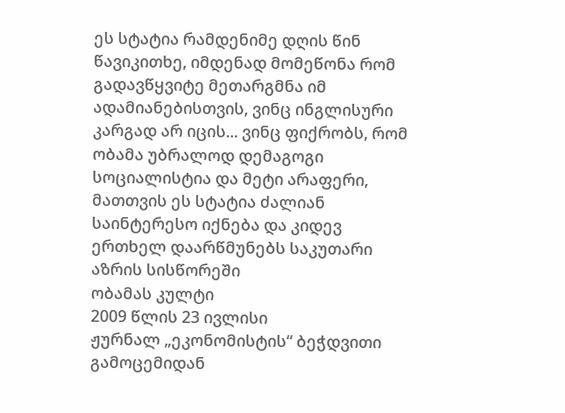ეს სტატია რამდენიმე დღის წინ წავიკითხე, იმდენად მომეწონა რომ გადავწყვიტე მეთარგმნა იმ ადამიანებისთვის, ვინც ინგლისური კარგად არ იცის... ვინც ფიქრობს, რომ ობამა უბრალოდ დემაგოგი სოციალისტია და მეტი არაფერი, მათთვის ეს სტატია ძალიან საინტერესო იქნება და კიდევ ერთხელ დაარწმუნებს საკუთარი აზრის სისწორეში
ობამას კულტი
2009 წლის 23 ივლისი
ჟურნალ „ეკონომისტის“ ბეჭდვითი გამოცემიდან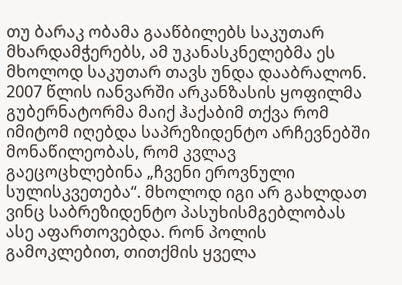თუ ბარაკ ობამა გააწბილებს საკუთარ მხარდამჭერებს, ამ უკანასკნელებმა ეს მხოლოდ საკუთარ თავს უნდა დააბრალონ.
2007 წლის იანვარში არკანზასის ყოფილმა გუბერნატორმა მაიქ ჰაქაბიმ თქვა რომ იმიტომ იღებდა საპრეზიდენტო არჩევნებში მონაწილეობას, რომ კვლავ გაეცოცხლებინა „ჩვენი ეროვნული სულისკვეთება“. მხოლოდ იგი არ გახლდათ ვინც საბრეზიდენტო პასუხისმგებლობას ასე აფართოვებდა. რონ პოლის გამოკლებით, თითქმის ყველა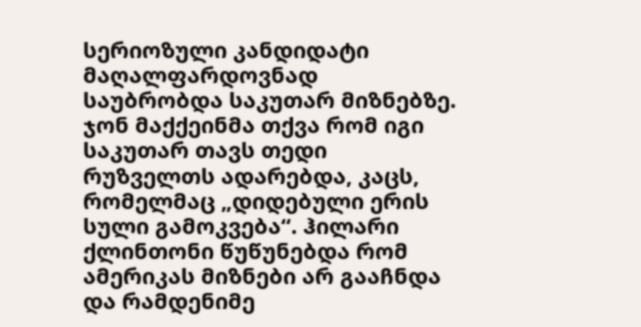სერიოზული კანდიდატი მაღალფარდოვნად საუბრობდა საკუთარ მიზნებზე. ჯონ მაქქეინმა თქვა რომ იგი საკუთარ თავს თედი რუზველთს ადარებდა, კაცს, რომელმაც „დიდებული ერის სული გამოკვება“. ჰილარი ქლინთონი წუწუნებდა რომ ამერიკას მიზნები არ გააჩნდა და რამდენიმე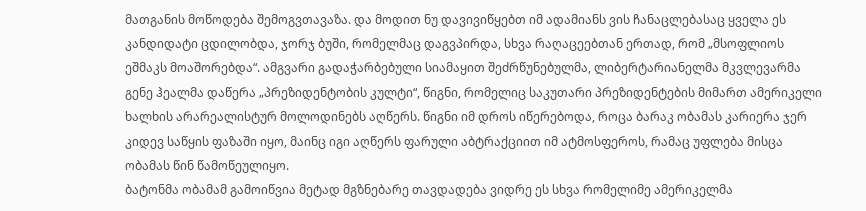მათგანის მოწოდება შემოგვთავაზა. და მოდით ნუ დავივიწყებთ იმ ადამიანს ვის ჩანაცლებასაც ყველა ეს კანდიდატი ცდილობდა, ჯორჯ ბუში, რომელმაც დაგვპირდა, სხვა რაღაცეებთან ერთად, რომ „მსოფლიოს ეშმაკს მოაშორებდა“. ამგვარი გადაჭარბებული სიამაყით შეძრწუნებულმა, ლიბერტარიანელმა მკვლევარმა გენე ჰეალმა დაწერა „პრეზიდენტობის კულტი“, წიგნი, რომელიც საკუთარი პრეზიდენტების მიმართ ამერიკელი ხალხის არარეალისტურ მოლოდინებს აღწერს. წიგნი იმ დროს იწერებოდა, როცა ბარაკ ობამას კარიერა ჯერ კიდევ საწყის ფაზაში იყო, მაინც იგი აღწერს ფარული აბტრაქციით იმ ატმოსფეროს, რამაც უფლება მისცა ობამას წინ წამოწეულიყო.
ბატონმა ობამამ გამოიწვია მეტად მგზნებარე თავდადება ვიდრე ეს სხვა რომელიმე ამერიკელმა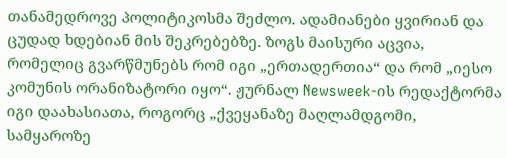თანამედროვე პოლიტიკოსმა შეძლო. ადამიანები ყვირიან და ცუდად ხდებიან მის შეკრებებზე. ზოგს მაისური აცვია, რომელიც გვარწმუნებს რომ იგი „ერთადერთია“ და რომ „იესო კომუნის ორანიზატორი იყო“. ჟურნალ Newsweek-ის რედაქტორმა იგი დაახასიათა, როგორც „ქვეყანაზე მაღლამდგომი, სამყაროზე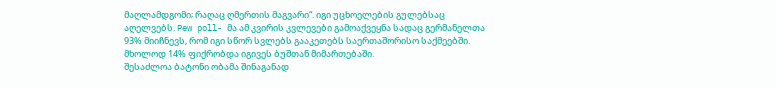მაღლამდგომი; რაღაც ღმერთის მაგვარი“. იგი უცხოელების გულებსაც აღელვებს. Pew poll- მა ამ კვირის კვლევები გამოაქვეყნა სადაც გერმანელთა 93% მიიჩნევს, რომ იგი სწორ სვლებს გააკეთებს საერთაშორისო საქმეებში. მხოლოდ 14% ფიქრობდა იგივეს ბუშთან მიმართებაში.
შესაძლოა ბატონი ობამა შინაგანად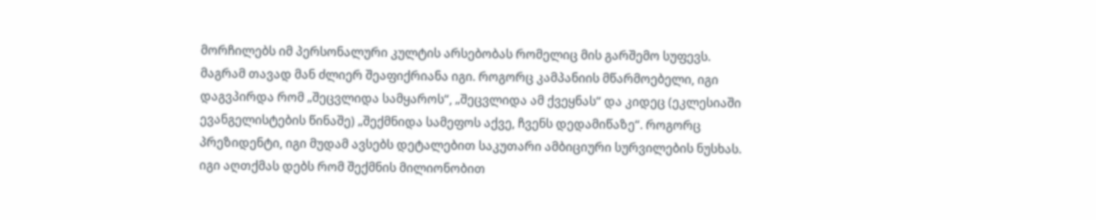მორჩილებს იმ პერსონალური კულტის არსებობას რომელიც მის გარშემო სუფევს. მაგრამ თავად მან ძლიერ შეაფიქრიანა იგი. როგორც კამპანიის მწარმოებელი, იგი დაგვპირდა რომ „შეცვლიდა სამყაროს“, „შეცვლიდა ამ ქვეყნას“ და კიდეც (ეკლესიაში ევანგელისტების წინაშე) „შექმნიდა სამეფოს აქვე, ჩვენს დედამიწაზე“. როგორც პრეზიდენტი, იგი მუდამ ავსებს დეტალებით საკუთარი ამბიციური სურვილების ნუსხას. იგი აღთქმას დებს რომ შექმნის მილიონობით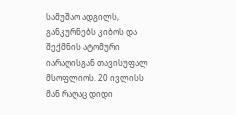სამუშაო ადგილს, განკურნებს კიბოს და შექმნის ატომური იარაღისგან თავისუფალ მსოფლიოს. 20 ივლისს მან რაღაც დიდი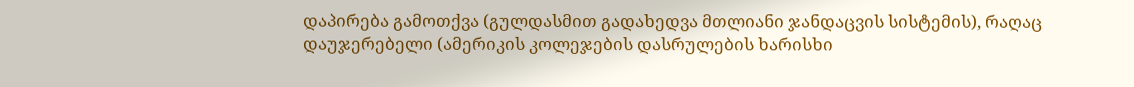დაპირება გამოთქვა (გულდასმით გადახედვა მთლიანი ჯანდაცვის სისტემის), რაღაც დაუჯერებელი (ამერიკის კოლეჯების დასრულების ხარისხი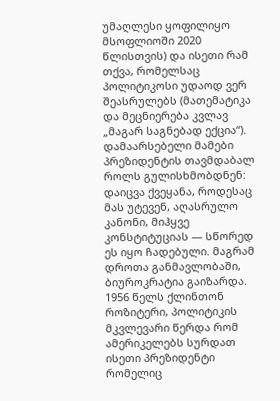უმაღლესი ყოფილიყო მსოფლიოში 2020 წლისთვის) და ისეთი რამ თქვა, რომელსაც პოლიტიკოსი უდაოდ ვერ შეასრულებს (მათემატიკა და მეცნიერება კვლავ „მაგარ საგნებად ექცია“).
დამაარსებელი მამები პრეზიდენტის თავმდაბალ როლს გულისხმობდნენ: დაიცვა ქვეყანა, როდესაც მას უტევენ, აღასრულო კანონი, მიჰყვე კონსტიტუციას — სწორედ ეს იყო ჩადებული. მაგრამ დროთა განმავლობაში, ბიუროკრატია გაიზარდა. 1956 წელს ქლინთონ როზიტერი, პოლიტიკის მკვლევარი წერდა რომ ამერიკელებს სურდათ ისეთი პრეზიდენტი რომელიც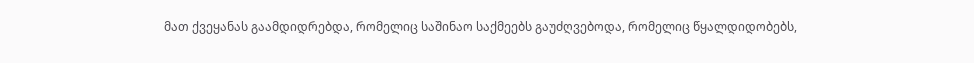მათ ქვეყანას გაამდიდრებდა, რომელიც საშინაო საქმეებს გაუძღვებოდა, რომელიც წყალდიდობებს,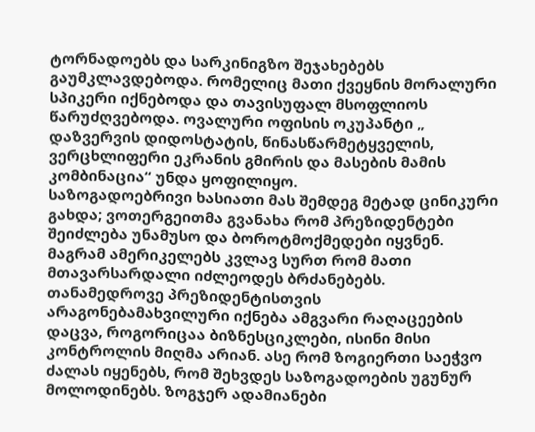ტორნადოებს და სარკინიგზო შეჯახებებს გაუმკლავდებოდა. რომელიც მათი ქვეყნის მორალური სპიკერი იქნებოდა და თავისუფალ მსოფლიოს წარუძღვებოდა. ოვალური ოფისის ოკუპანტი „ დაზვერვის დიდოსტატის, წინასწარმეტყველის, ვერცხლიფერი ეკრანის გმირის და მასების მამის კომბინაცია“ უნდა ყოფილიყო.
საზოგადოებრივი ხასიათი მას შემდეგ მეტად ცინიკური გახდა; ვოთერგეითმა გვანახა რომ პრეზიდენტები შეიძლება უნამუსო და ბოროტმოქმედები იყვნენ. მაგრამ ამერიკელებს კვლავ სურთ რომ მათი მთავარსარდალი იძლეოდეს ბრძანებებს. თანამედროვე პრეზიდენტისთვის არაგონებამახვილური იქნება ამგვარი რაღაცეების დაცვა, როგორიცაა ბიზნესციკლები, ისინი მისი კონტროლის მიღმა არიან. ასე რომ ზოგიერთი საეჭვო ძალას იყენებს, რომ შეხვდეს საზოგადოების უგუნურ მოლოდინებს. ზოგჯერ ადამიანები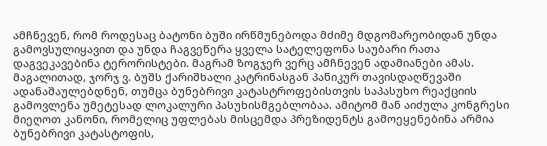ამჩნევენ, რომ როდესაც ბატონი ბუში ირწმუნებოდა მძიმე მდგომარეობიდან უნდა გამოვსულიყავით და უნდა ჩაგვეწერა ყველა სატელეფონა საუბარი რათა დაგვეკავებინა ტერორისტები. მაგრამ ზოგჯერ ვერც ამჩნევენ ადამიანები ამას. მაგალითად, ჯორჯ ვ. ბუშს ქარიშხალი კატრინასგან პანიკურ თავისდაღწევაში ადანაშაულებდნენ, თუმცა ბუნებრივი კატასტროფებისთვის საპასუხო რეაქციის გამოვლენა უმეტესად ლოკალური პასუხისმგებლობაა. ამიტომ მან აიძულა კონგრესი მიეღოთ კანონი, რომელიც უფლებას მისცემდა პრეზიდენტს გამოეყენებინა არმია ბუნებრივი კატასტოფის,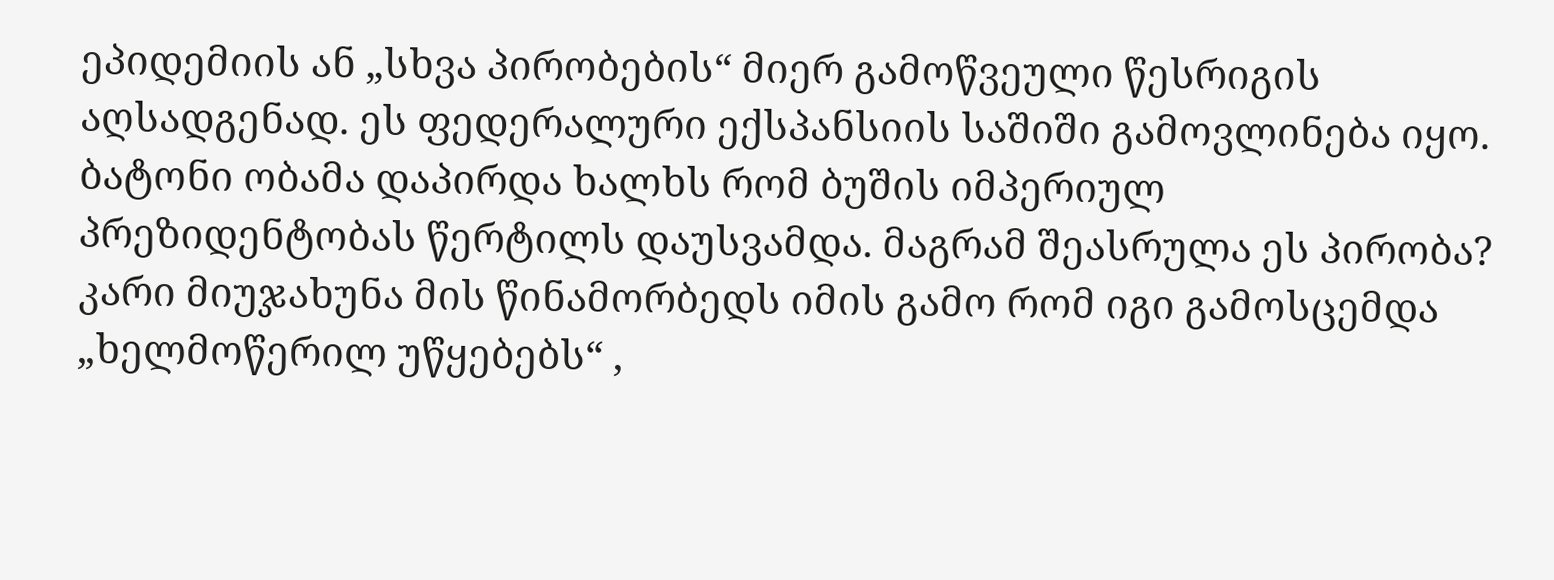ეპიდემიის ან „სხვა პირობების“ მიერ გამოწვეული წესრიგის აღსადგენად. ეს ფედერალური ექსპანსიის საშიში გამოვლინება იყო.
ბატონი ობამა დაპირდა ხალხს რომ ბუშის იმპერიულ პრეზიდენტობას წერტილს დაუსვამდა. მაგრამ შეასრულა ეს პირობა? კარი მიუჯახუნა მის წინამორბედს იმის გამო რომ იგი გამოსცემდა „ხელმოწერილ უწყებებს“ ,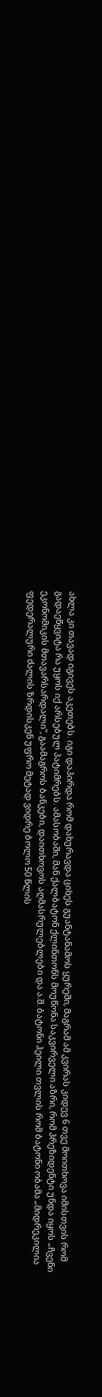ახლა კი თავად იგივეს აკეთებს. იგი დაპირდა რომ დახურავდა ციხეს გუანტანამოს ყურეში, მაგრამ ამ კვირას კიდევ 6 თვე მოითხოვა იმისთვის რომ გადაეწყვიტა რა უყოს იქ არსებულ პატიმრებს. ამასობაში, მან ქალბატონ ქლინთონს მოუწონა საკვირველი აზრი, რომ პრეზიდენტი უნდა იყოს „ჩვენი ეკონომიკის მთავარსარდალი“, გაამაგროს ბანკები, დაითხოვოს აღმასრულებლები და ა.შ. ბატონი ჰეილი თვლის რომ ბატონი ობამა „მიდრეკილია ფედერალური ძალის ზრდისკენ უფრო მეტად ვიდრე ბოლო 50 წლის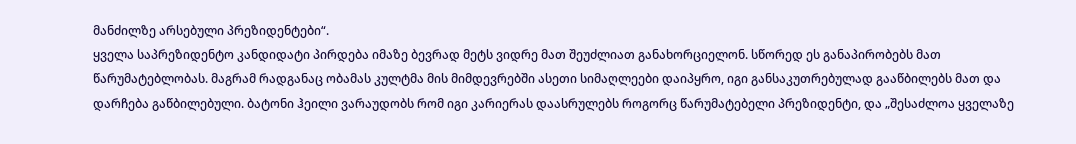მანძილზე არსებული პრეზიდენტები“.
ყველა საპრეზიდენტო კანდიდატი პირდება იმაზე ბევრად მეტს ვიდრე მათ შეუძლიათ განახორციელონ. სწორედ ეს განაპირობებს მათ წარუმატებლობას. მაგრამ რადგანაც ობამას კულტმა მის მიმდევრებში ასეთი სიმაღლეები დაიპყრო, იგი განსაკუთრებულად გააწბილებს მათ და დარჩება გაწბილებული. ბატონი ჰეილი ვარაუდობს რომ იგი კარიერას დაასრულებს როგორც წარუმატებელი პრეზიდენტი, და „შესაძლოა ყველაზე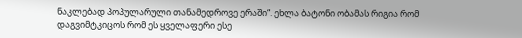ნაკლებად პოპულარული თანამედროვე ერაში“. ეხლა ბატონი ობამას რიგია რომ დაგვიმტკიცოს რომ ეს ყველაფერი ესე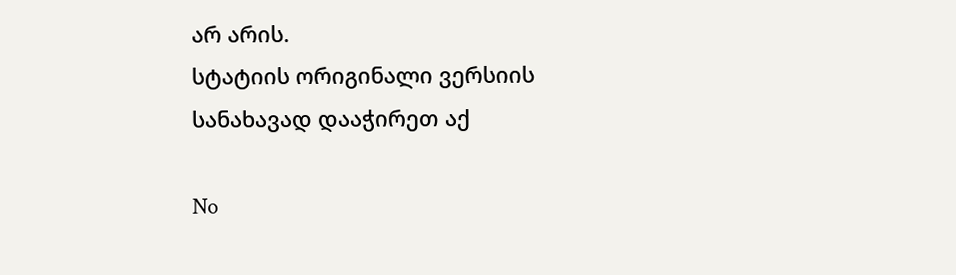არ არის.
სტატიის ორიგინალი ვერსიის სანახავად დააჭირეთ აქ

No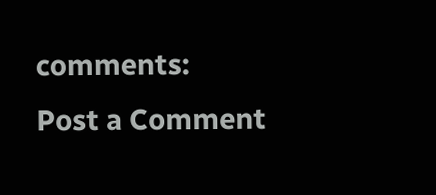comments:
Post a Comment